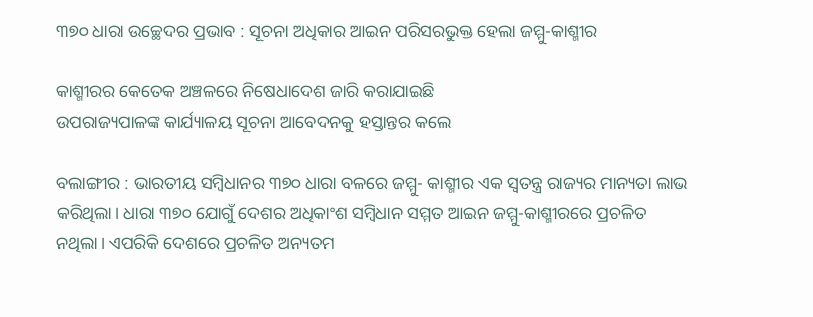୩୭୦ ଧାରା ଉଚ୍ଛେଦର ପ୍ରଭାବ : ସୂଚନା ଅଧିକାର ଆଇନ ପରିସରଭୁକ୍ତ ହେଲା ଜମ୍ମୁ-କାଶ୍ମୀର

କାଶ୍ମୀରର କେତେକ ଅଞ୍ଚଳରେ ନିଷେଧାଦେଶ ଜାରି କରାଯାଇଛି
ଉପରାଜ୍ୟପାଳଙ୍କ କାର୍ଯ୍ୟାଳୟ ସୂଚନା ଆବେଦନକୁ ହସ୍ତାନ୍ତର କଲେ

ବଲାଙ୍ଗୀର : ଭାରତୀୟ ସମ୍ବିଧାନର ୩୭୦ ଧାରା ବଳରେ ଜମ୍ମୁ- କାଶ୍ମୀର ଏକ ସ୍ୱତନ୍ତ୍ର ରାଜ୍ୟର ମାନ୍ୟତା ଲାଭ କରିଥିଲା। ଧାରା ୩୭୦ ଯୋଗୁଁ ଦେଶର ଅଧିକାଂଶ ସମ୍ବିଧାନ ସମ୍ମତ ଆଇନ ଜମ୍ମୁ-କାଶ୍ମୀରରେ ପ୍ରଚଳିତ ନଥିଲା। ଏପରିକି ଦେଶରେ ପ୍ରଚଳିତ ଅନ୍ୟତମ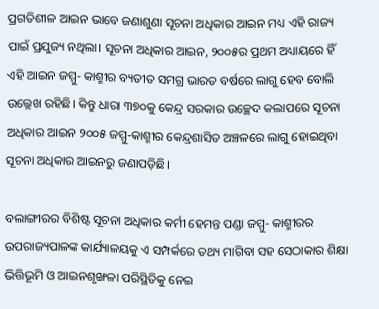ପ୍ରଗତିଶୀଳ ଆଇନ ଭାବେ ଜଣାଶୁଣା ସୂଚନା ଅଧିକାର ଆଇନ ମଧ୍ୟ ଏହି ରାଜ୍ୟ ପାଇଁ ପ୍ରଯୁଜ୍ୟ ନଥିଲା। ସୂଚନା ଅଧିକାର ଆଇନ, ୨୦୦୫ର ପ୍ରଥମ ଅଧ୍ୟାୟରେ ହିଁ ଏହି ଆଇନ ଜମ୍ମୁ- କାଶ୍ମୀର ବ୍ୟତୀତ ସମଗ୍ର ଭାରତ ବର୍ଷରେ ଲାଗୁ ହେବ ବୋଲି ଉଲ୍ଲେଖ ରହିଛି। କିନ୍ତୁ ଧାରା ୩୭୦କୁ କେନ୍ଦ୍ର ସରକାର ଉଚ୍ଛେଦ କଲାପରେ ସୂଚନା ଅଧିକାର ଆଇନ ୨୦୦୫ ଜମ୍ମୁ-କାଶ୍ମୀର କେନ୍ଦ୍ରଶାସିତ ଅଞ୍ଚଳରେ ଲାଗୁ ହୋଇଥିବା ସୂଚନା ଅଧିକାର ଆଇନରୁ ଜଣାପଡ଼ିଛି।

ବଲାଙ୍ଗୀରର ବିଶିଷ୍ଟ ସୂଚନା ଅଧିକାର କର୍ମୀ ହେମନ୍ତ ପଣ୍ଡା ଜମ୍ମୁ- କାଶ୍ମୀରର ଉପରାଜ୍ୟପାଳଙ୍କ କାର୍ଯ୍ୟାଳୟକୁ ଏ ସମ୍ପର୍କରେ ତଥ୍ୟ ମାଗିବା ସହ ସେଠାକାର ଶିକ୍ଷା ଭିତ୍ତିଭୂମି ଓ ଆଇନଶୃଙ୍ଖଳା ପରିସ୍ଥିତିକୁ ନେଇ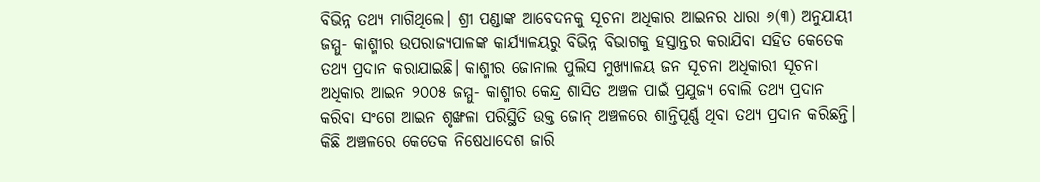ବିଭିନ୍ନ ତଥ୍ୟ ମାଗିଥିଲେ। ଶ୍ରୀ ପଣ୍ଡାଙ୍କ ଆବେଦନକୁ ସୂଚନା ଅଧିକାର ଆଇନର ଧାରା ୬(୩) ଅନୁଯାୟୀ ଜମ୍ମୁ- କାଶ୍ମୀର ଉପରାଜ୍ୟପାଳଙ୍କ କାର୍ଯ୍ୟାଳୟରୁ ବିଭିନ୍ନ ବିଭାଗକୁ ହସ୍ତାନ୍ତର କରାଯିବା ସହିତ କେତେକ ତଥ୍ୟ ପ୍ରଦାନ କରାଯାଇଛି। କାଶ୍ମୀର ଜୋନାଲ ପୁଲିସ ମୁଖ୍ୟାଳୟ ଜନ ସୂଚନା ଅଧିକାରୀ ସୂଚନା ଅଧିକାର ଆଇନ ୨୦୦୫ ଜମ୍ମୁ- କାଶ୍ମୀର କେନ୍ଦ୍ର ଶାସିତ ଅଞ୍ଚଳ ପାଇଁ ପ୍ରଯୁଜ୍ୟ ବୋଲି ତଥ୍ୟ ପ୍ରଦାନ କରିବା ସଂଗେ ଆଇନ ଶୃଙ୍ଖଳା ପରିସ୍ଥିତି ଉକ୍ତ ଜୋନ୍‌ ଅଞ୍ଚଳରେ ଶାନ୍ତିପୂର୍ଣ୍ଣ ଥିବା ତଥ୍ୟ ପ୍ରଦାନ କରିଛନ୍ତି। କିଛି ଅଞ୍ଚଳରେ କେତେକ ନିଷେଧାଦେଶ ଜାରି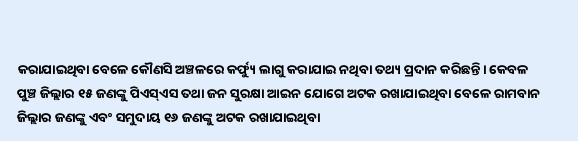କରାଯାଇଥିବା ବେଳେ କୌଣସି ଅଞ୍ଚଳରେ କର୍ଫ୍ୟୁ ଲାଗୁ କରାଯାଇ ନଥିବା ତଥ୍ୟ ପ୍ରଦାନ କରିଛନ୍ତି। କେବଳ ପୁଞ୍ଚ ଜିଲ୍ଲାର ୧୫ ଜଣଙ୍କୁ ପିଏସ୍‌ଏସ ତଥା ଜନ ସୁରକ୍ଷା ଆଇନ ଯୋଗେ ଅଟକ ରଖାଯାଇଥିବା ବେଳେ ରାମବାନ ଜିଲ୍ଲାର ଜଣଙ୍କୁ ଏବଂ ସମୁଦାୟ ୧୬ ଜଣଙ୍କୁ ଅଟକ ରଖାଯାଇଥିବା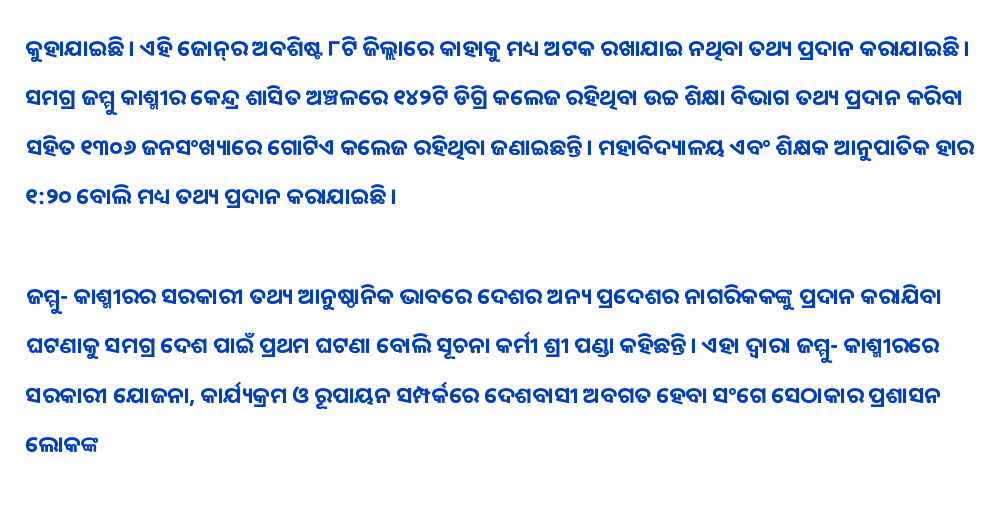କୁହାଯାଇଛି। ଏହି ଜୋନ୍‌ର ଅବଶିଷ୍ଟ ୮ଟି ଜିଲ୍ଲାରେ କାହାକୁ ମଧ୍ୟ ଅଟକ ରଖାଯାଇ ନଥିବା ତଥ୍ୟ ପ୍ରଦାନ କରାଯାଇଛି। ସମଗ୍ର ଜମ୍ମୁ କାଶ୍ମୀର କେନ୍ଦ୍ର ଶାସିତ ଅଞ୍ଚଳରେ ୧୪୨ଟି ଡିଗ୍ରି କଲେଜ ରହିଥିବା ଉଚ୍ଚ ଶିକ୍ଷା ବିଭାଗ ତଥ୍ୟ ପ୍ରଦାନ କରିବା ସହିତ ୧୩୦୬ ଜନସଂଖ୍ୟାରେ ଗୋଟିଏ କଲେଜ ରହିଥିବା ଜଣାଇଛନ୍ତି। ମହାବିଦ୍ୟାଳୟ ଏବଂ ଶିକ୍ଷକ ଆନୁପାତିକ ହାର ୧:୨୦ ବୋଲି ମଧ୍ୟ ତଥ୍ୟ ପ୍ରଦାନ କରାଯାଇଛି।

ଜମ୍ମୁ- କାଶ୍ମୀରର ସରକାରୀ ତଥ୍ୟ ଆନୁଷ୍ଠାନିକ ଭାବରେ ଦେଶର ଅନ୍ୟ ପ୍ରଦେଶର ନାଗରିକକଙ୍କୁ ପ୍ରଦାନ କରାଯିବା ଘଟଣାକୁ ସମଗ୍ର ଦେଶ ପାଇଁ ପ୍ରଥମ ଘଟଣା ବୋଲି ସୂଚନା କର୍ମୀ ଶ୍ରୀ ପଣ୍ଡା କହିଛନ୍ତି। ଏହା ଦ୍ୱାରା ଜମ୍ମୁ- କାଶ୍ମୀରରେ ସରକାରୀ ଯୋଜନା, କାର୍ଯ୍ୟକ୍ରମ ଓ ରୂପାୟନ ସମ୍ପର୍କରେ ଦେଶବାସୀ ଅବଗତ ହେବା ସଂଗେ ସେଠାକାର ପ୍ରଶାସନ ଲୋକଙ୍କ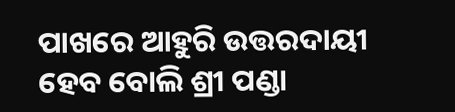ପାଖରେ ଆହୁରି ଉତ୍ତରଦାୟୀ ହେବ ବୋଲି ଶ୍ରୀ ପଣ୍ଡା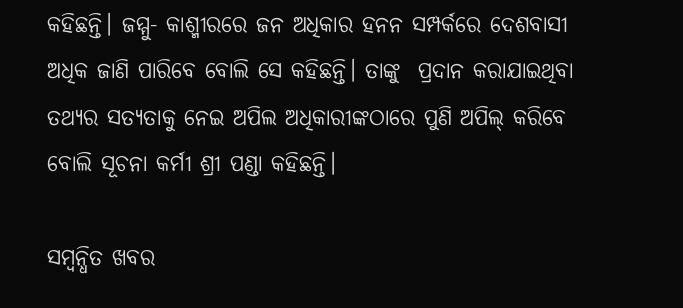କହିଛନ୍ତି। ଜମ୍ମୁ- କାଶ୍ମୀରରେ ଜନ ଅଧିକାର ହନନ ସମ୍ପର୍କରେ ଦେଶବାସୀ ଅଧିକ ଜାଣି ପାରିବେ ବୋଲି ସେ କହିଛନ୍ତି। ତାଙ୍କୁ  ପ୍ରଦାନ କରାଯାଇଥିବା ତଥ୍ୟର ସତ୍ୟତାକୁ ନେଇ ଅପିଲ ଅଧିକାରୀଙ୍କଠାରେ ପୁଣି ଅପିଲ୍‌ କରିବେ ବୋଲି ସୂଚନା କର୍ମୀ ଶ୍ରୀ ପଣ୍ଡା କହିଛନ୍ତି।

ସମ୍ବନ୍ଧିତ ଖବର